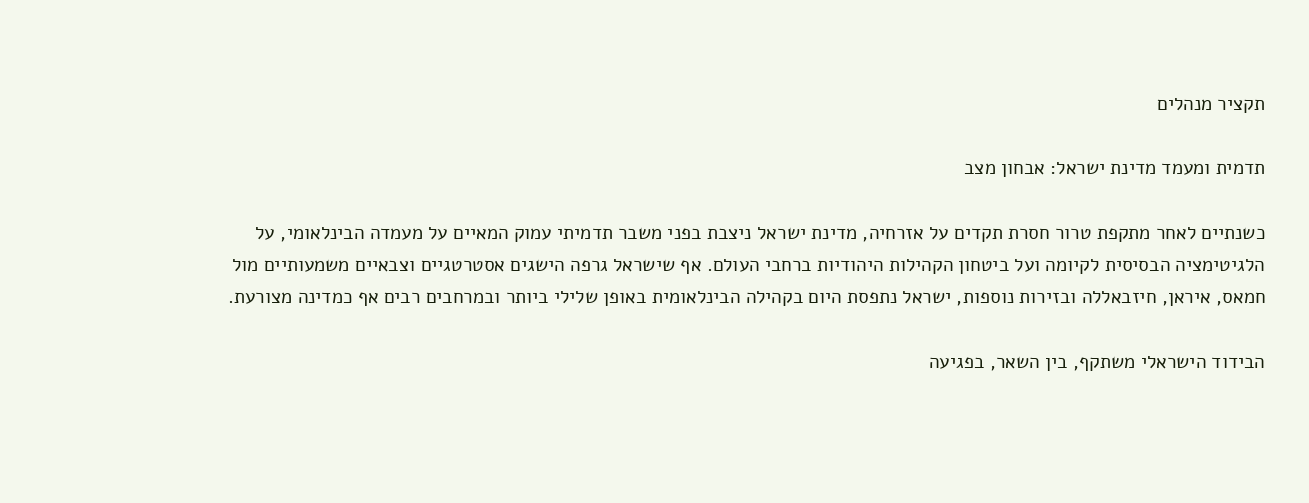תקציר מנהלים

תדמית ומעמד מדינת ישראל: אבחון מצב

כשנתיים לאחר מתקפת טרור חסרת תקדים על אזרחיה, מדינת ישראל ניצבת בפני משבר תדמיתי עמוק המאיים על מעמדה הבינלאומי, על הלגיטימציה הבסיסית לקיומה ועל ביטחון הקהילות היהודיות ברחבי העולם. אף שישראל גרפה הישגים אסטרטגיים וצבאיים משמעותיים מול חמאס, איראן, חיזבאללה ובזירות נוספות, ישראל נתפסת היום בקהילה הבינלאומית באופן שלילי ביותר ובמרחבים רבים אף כמדינה מצורעת.

הבידוד הישראלי משתקף, בין השאר, בפגיעה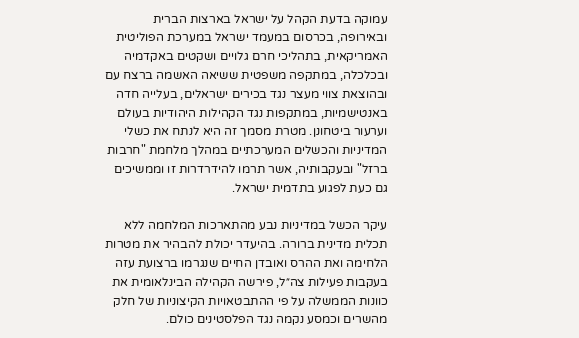עמוקה בדעת הקהל על ישראל בארצות הברית ובאירופה, בכרסום במעמד ישראל במערכת הפוליטית האמריקאית, בתהליכי חרם גלויים ושקטים באקדמיה ובכלכלה, במתקפה משפטית ששיאה האשמה ברצח עם ובהוצאת צווי מעצר נגד בכירים ישראלים, בעלייה חדה באנטישמיות, במתקפות נגד הקהילות היהודיות בעולם וערעור ביטחונן. מטרת מסמך זה היא לנתח את כשלי המדיניות והכשלים המערכתיים במהלך מלחמת "חרבות ברזל" ובעקבותיה, אשר תרמו להידרדרות זו וממשיכים גם כעת לפגוע בתדמית ישראל.

עיקר הכשל במדיניות נבע מהתארכות המלחמה ללא תכלית מדינית ברורה. בהיעדר יכולת להבהיר את מטרות הלחימה ואת ההרס ואובדן החיים שנגרמו ברצועת עזה בעקבות פעילות צה״ל, פירשה הקהילה הבינלאומית את כוונות הממשלה על פי ההתבטאויות הקיצוניות של חלק מהשרים וכמסע נקמה נגד הפלסטינים כולם.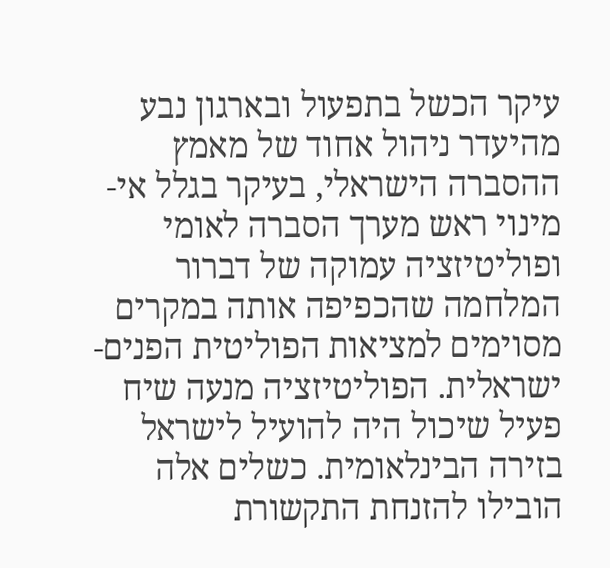עיקר הכשל בתפעול ובארגון נבע מהיעדר ניהול אחוד של מאמץ ההסברה הישראלי, בעיקר בגלל אי-מינוי ראש מערך הסברה לאומי ופוליטיזציה עמוקה של דברור המלחמה שהכפיפה אותה במקרים מסוימים למציאות הפוליטית הפנים- ישראלית. הפוליטיזציה מנעה שיח פעיל שיכול היה להועיל לישראל בזירה הבינלאומית. כשלים אלה הובילו להזנחת התקשורת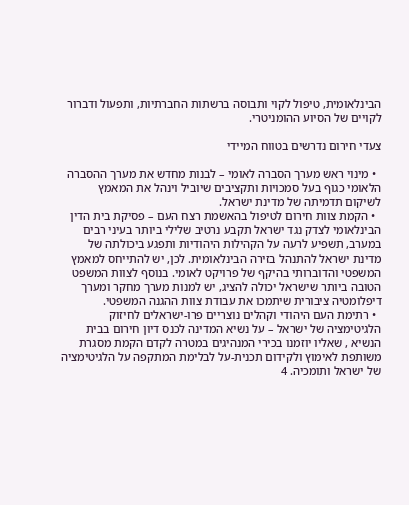הבינלאומית, טיפול לקוי ותבוסה ברשתות החברתיות, ותפעול ודברור לקויים של הסיוע ההומניטרי.

צעדי חירום נדרשים בטווח המיידי

  • מינוי ראש מערך הסברה לאומי – לבנות מחדש את מערך ההסברה הלאומי כגוף בעל סמכויות ותקציבים שיוביל וינהל את המאמץ לשיקום תדמיתה של מדינת ישראל.
  • הקמת צוות חירום לטיפול בהאשמת רצח העם – פסיקת בית הדין הבינלאומי לצדק נגד ישראל תקבע נרטיב שלילי ביותר בעיני רבים במערב, תשפיע לרעה על הקהילות היהודיות ותפגע ביכולתה של מדינת ישראל להתנהל בזירה הבינלאומית. לכן, יש להתייחס למאמץ המשפטי והדוברותי בהיקף של פרויקט לאומי. בנוסף לצוות המשפט הטובה ביותר שישראל יכולה להציג, יש למנות מערך מחקר ומערך דיפלומטיה ציבורית שיתמכו את עבודת צוות ההגנה המשפטי.
  • רתימת העם היהודי וקהלים נוצריים פרו-ישראלים לחיזוק הלגיטימציה של ישראל – על נשיא המדינה לכנס דיון חירום בבית הנשיא , שאליו יוזמנו בכירי המנהיגים במטרה לקדם הקמת מסגרת משותפת לאימוץ ולקידום תכנית-על לבלימת המתקפה על הלגיטימציה של ישראל ותומכיה. 4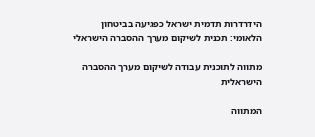הידרדרות תדמית ישראל כפגיעה בביטחון הלאומי: תכנית לשיקום מערך ההסברה הישראלי

מתווה לתוכנית עבודה לשיקום מערך ההסברה הישראלית

המתווה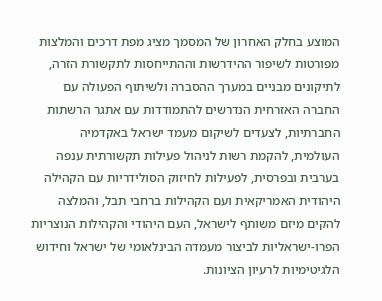המוצע בחלק האחרון של המסמך מציג מפת דרכים והמלצות מפורטות לשיפור ההידרשות וההתייחסות לתקשורת הזרה, לתיקונים מבניים במערך ההסברה ולשיתוף הפעולה עם החברה האזרחית הנדרשים להתמודדות עם אתגר הרשתות החברתיות, לצעדים לשיקום מעמד ישראל באקדמיה העולמית, להקמת רשות לניהול פעילות תקשורתית ענפה בערבית ובפרסית, לפעילות לחיזוק הסולידריות עם הקהילה היהודית האמריקאית ועם הקהילות ברחבי תבל, והמלצה להקים מיזם משותף לישראל, העם היהודי והקהילות הנוצריות הפרו-ישראליות לביצור מעמדה הבינלאומי של ישראל וחידוש הלגיטימיות לרעיון הציונות.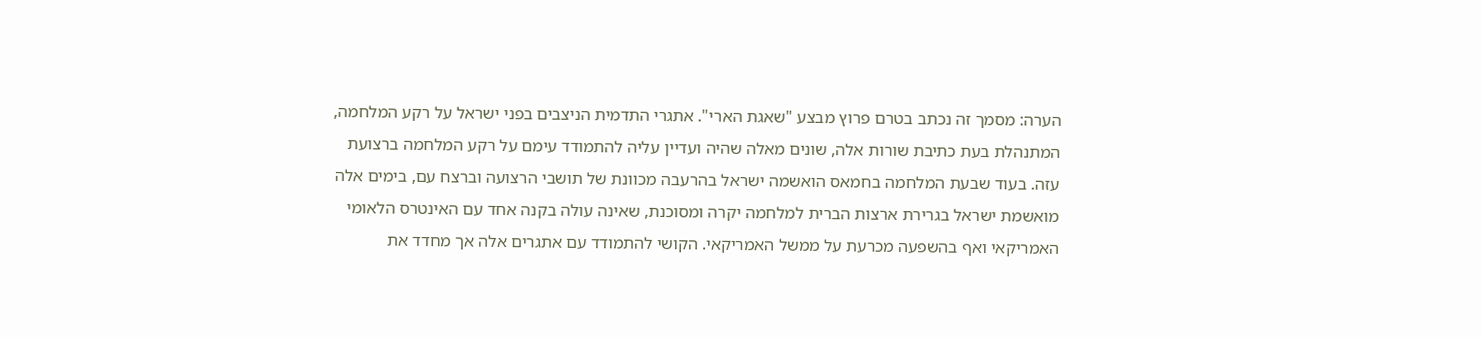הערה: מסמך זה נכתב בטרם פרוץ מבצע "שאגת הארי". אתגרי התדמית הניצבים בפני ישראל על רקע המלחמה, המתנהלת בעת כתיבת שורות אלה, שונים מאלה שהיה ועדיין עליה להתמודד עימם על רקע המלחמה ברצועת עזה. בעוד שבעת המלחמה בחמאס הואשמה ישראל בהרעבה מכוונת של תושבי הרצועה וברצח עם, בימים אלה מואשמת ישראל בגרירת ארצות הברית למלחמה יקרה ומסוכנת, שאינה עולה בקנה אחד עם האינטרס הלאומי האמריקאי ואף בהשפעה מכרעת על ממשל האמריקאי. הקושי להתמודד עם אתגרים אלה אך מחדד את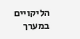הליקויים במערך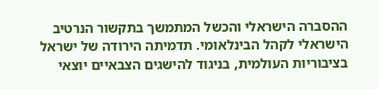ההסברה הישראלי והכשל המתמשך בתקשור הנרטיב הישראלי לקהל הבינלאומי. תדמיתה הירודה של ישראל בציבוריות העולמית, בניגוד להישגים הצבאיים יוצאי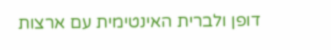דופן ולברית האינטימית עם ארצות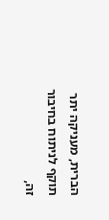הברית, מעניקה יתר תוקף לניתוח בחיבור זה,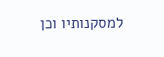למסקנותיו וכן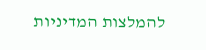להמלצות המדיניות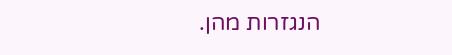הנגזרות מהן.